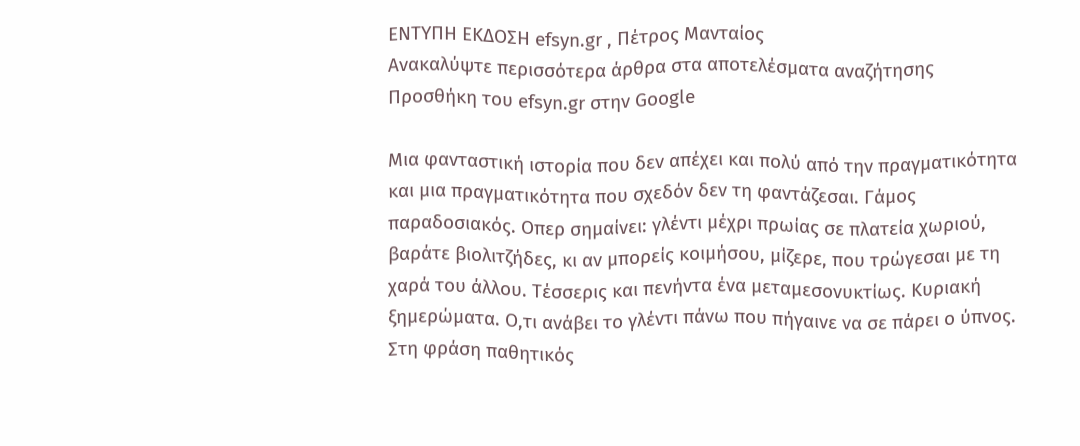ΕΝΤΥΠΗ ΕΚΔΟΣΗ efsyn.gr , Πέτρος Μανταίος
Ανακαλύψτε περισσότερα άρθρα στα αποτελέσματα αναζήτησης
Προσθήκη του efsyn.gr στην Google

Μια φανταστική ιστορία που δεν απέχει και πολύ από την πραγματικότητα και μια πραγματικότητα που σχεδόν δεν τη φαντάζεσαι. Γάμος παραδοσιακός. Οπερ σημαίνει: γλέντι μέχρι πρωίας σε πλατεία χωριού, βαράτε βιολιτζήδες, κι αν μπορείς κοιμήσου, μίζερε, που τρώγεσαι με τη χαρά του άλλου. Τέσσερις και πενήντα ένα μεταμεσονυκτίως. Κυριακή ξημερώματα. Ο,τι ανάβει το γλέντι πάνω που πήγαινε να σε πάρει ο ύπνος. Στη φράση παθητικός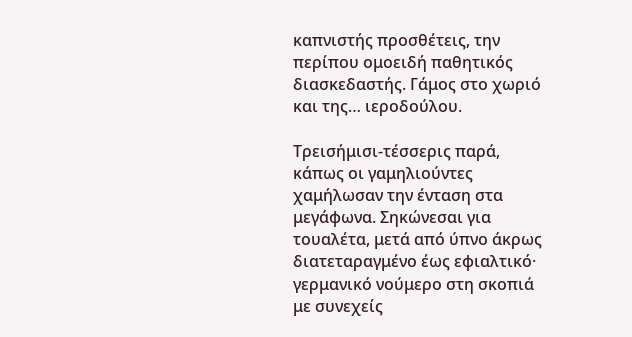καπνιστής προσθέτεις, την περίπου ομοειδή παθητικός διασκεδαστής. Γάμος στο χωριό και της… ιεροδούλου.

Τρεισήμισι-τέσσερις παρά, κάπως οι γαμηλιούντες χαμήλωσαν την ένταση στα μεγάφωνα. Σηκώνεσαι για τουαλέτα, μετά από ύπνο άκρως διατεταραγμένο έως εφιαλτικό· γερμανικό νούμερο στη σκοπιά με συνεχείς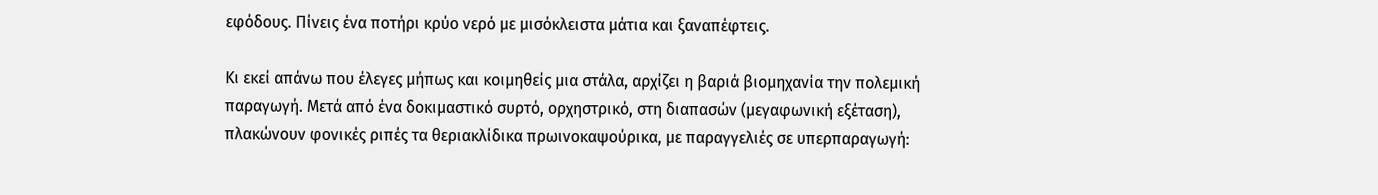εφόδους. Πίνεις ένα ποτήρι κρύο νερό με μισόκλειστα μάτια και ξαναπέφτεις.

Κι εκεί απάνω που έλεγες μήπως και κοιμηθείς μια στάλα, αρχίζει η βαριά βιομηχανία την πολεμική παραγωγή. Μετά από ένα δοκιμαστικό συρτό, ορχηστρικό, στη διαπασών (μεγαφωνική εξέταση), πλακώνουν φονικές ριπές τα θεριακλίδικα πρωινοκαψούρικα, με παραγγελιές σε υπερπαραγωγή: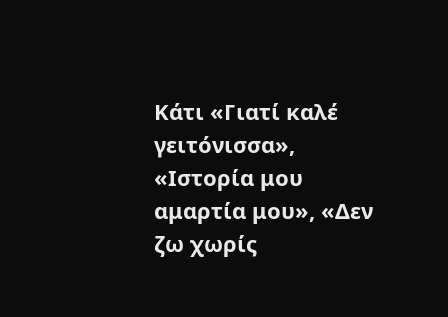Κάτι «Γιατί καλέ γειτόνισσα», «Ιστορία μου αμαρτία μου», «Δεν ζω χωρίς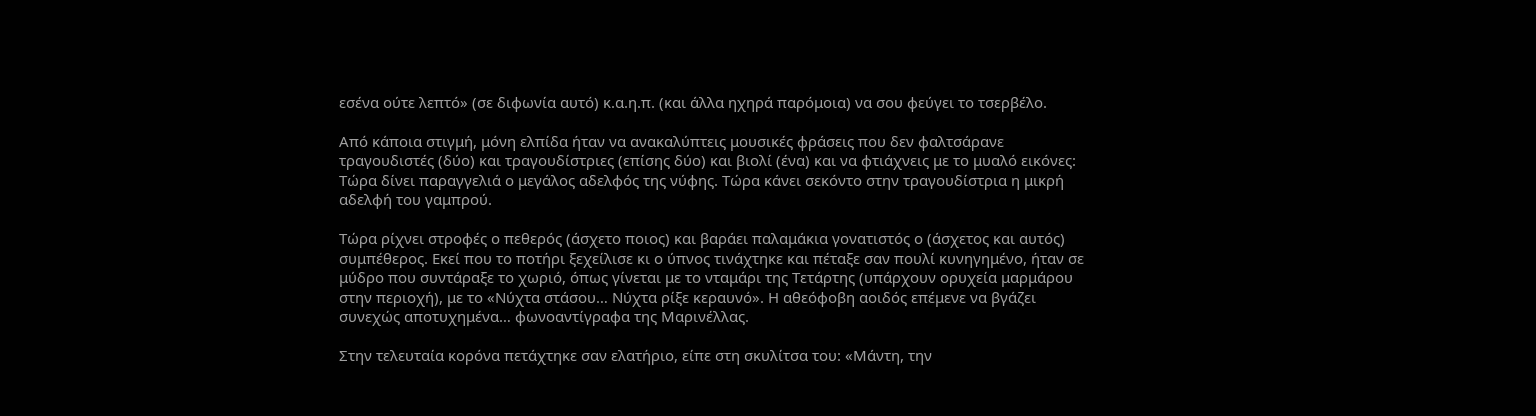εσένα ούτε λεπτό» (σε διφωνία αυτό) κ.α.η.π. (και άλλα ηχηρά παρόμοια) να σου φεύγει το τσερβέλο.

Από κάποια στιγμή, μόνη ελπίδα ήταν να ανακαλύπτεις μουσικές φράσεις που δεν φαλτσάρανε τραγουδιστές (δύο) και τραγουδίστριες (επίσης δύο) και βιολί (ένα) και να φτιάχνεις με το μυαλό εικόνες: Τώρα δίνει παραγγελιά ο μεγάλος αδελφός της νύφης. Τώρα κάνει σεκόντο στην τραγουδίστρια η μικρή αδελφή του γαμπρού.

Τώρα ρίχνει στροφές ο πεθερός (άσχετο ποιος) και βαράει παλαμάκια γονατιστός ο (άσχετος και αυτός) συμπέθερος. Εκεί που το ποτήρι ξεχείλισε κι ο ύπνος τινάχτηκε και πέταξε σαν πουλί κυνηγημένο, ήταν σε μύδρο που συντάραξε το χωριό, όπως γίνεται με το νταμάρι της Τετάρτης (υπάρχουν ορυχεία μαρμάρου στην περιοχή), με το «Νύχτα στάσου… Νύχτα ρίξε κεραυνό». Η αθεόφοβη αοιδός επέμενε να βγάζει συνεχώς αποτυχημένα… φωνοαντίγραφα της Μαρινέλλας.

Στην τελευταία κορόνα πετάχτηκε σαν ελατήριο, είπε στη σκυλίτσα του: «Μάντη, την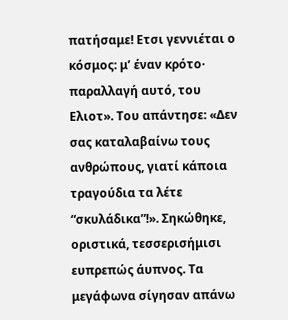πατήσαμε! Ετσι γεννιέται ο κόσμος: μ’ έναν κρότο· παραλλαγή αυτό, του Ελιοτ». Του απάντησε: «Δεν σας καταλαβαίνω τους ανθρώπους, γιατί κάποια τραγούδια τα λέτε “σκυλάδικα”!». Σηκώθηκε, οριστικά, τεσσερισήμισι ευπρεπώς άυπνος. Τα μεγάφωνα σίγησαν απάνω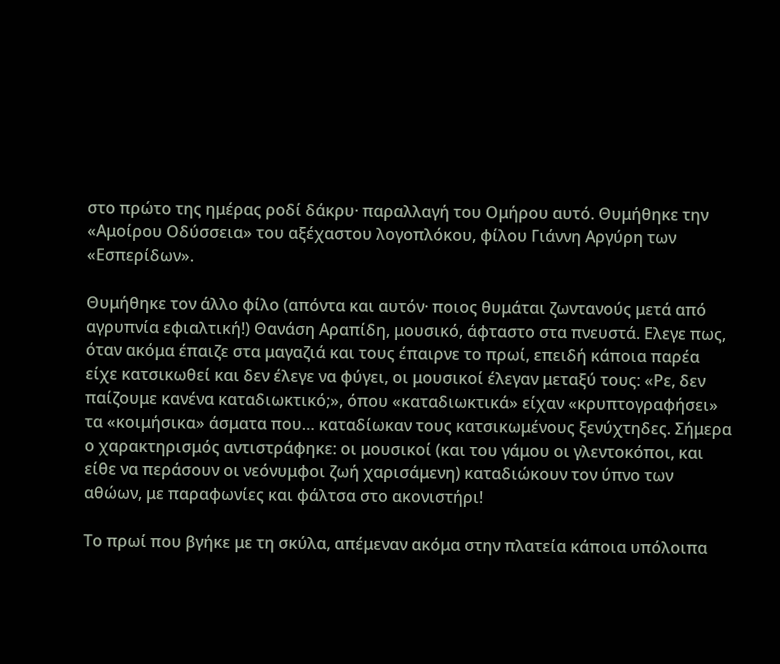στο πρώτο της ημέρας ροδί δάκρυ· παραλλαγή του Ομήρου αυτό. Θυμήθηκε την «Αμοίρου Οδύσσεια» του αξέχαστου λογοπλόκου, φίλου Γιάννη Αργύρη των «Εσπερίδων».

Θυμήθηκε τον άλλο φίλο (απόντα και αυτόν· ποιος θυμάται ζωντανούς μετά από αγρυπνία εφιαλτική!) Θανάση Αραπίδη, μουσικό, άφταστο στα πνευστά. Ελεγε πως, όταν ακόμα έπαιζε στα μαγαζιά και τους έπαιρνε το πρωί, επειδή κάποια παρέα είχε κατσικωθεί και δεν έλεγε να φύγει, οι μουσικοί έλεγαν μεταξύ τους: «Ρε, δεν παίζουμε κανένα καταδιωκτικό;», όπου «καταδιωκτικά» είχαν «κρυπτογραφήσει» τα «κοιμήσικα» άσματα που… καταδίωκαν τους κατσικωμένους ξενύχτηδες. Σήμερα ο χαρακτηρισμός αντιστράφηκε: οι μουσικοί (και του γάμου οι γλεντοκόποι, και είθε να περάσουν οι νεόνυμφοι ζωή χαρισάμενη) καταδιώκουν τον ύπνο των αθώων, με παραφωνίες και φάλτσα στο ακονιστήρι!

Το πρωί που βγήκε με τη σκύλα, απέμεναν ακόμα στην πλατεία κάποια υπόλοιπα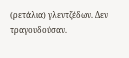(ρετάλια) γλεντζέδων. Δεν τραγουδούσαν.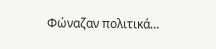Φώναζαν πολιτικά…